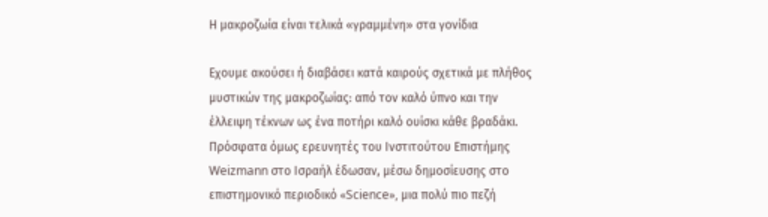Η μακροζωία είναι τελικά «γραμμένη» στα γονίδια

Εχουμε ακούσει ή διαβάσει κατά καιρούς σχετικά με πλήθος μυστικών της μακροζωίας: από τον καλό ύπνο και την έλλειψη τέκνων ως ένα ποτήρι καλό ουίσκι κάθε βραδάκι. Πρόσφατα όμως ερευνητές του Ινστιτούτου Επιστήμης Weizmann στο Ισραήλ έδωσαν, μέσω δημοσίευσης στο επιστημονικό περιοδικό «Science», μια πολύ πιο πεζή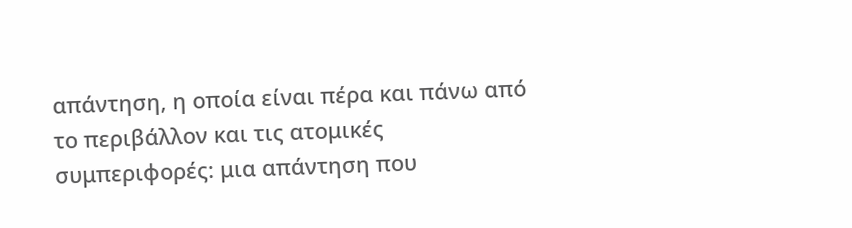απάντηση, η οποία είναι πέρα και πάνω από το περιβάλλον και τις ατομικές συμπεριφορές: μια απάντηση που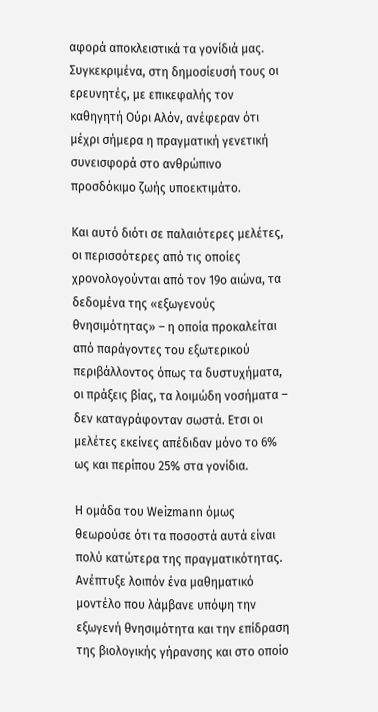αφορά αποκλειστικά τα γονίδιά μας. Συγκεκριμένα, στη δημοσίευσή τους οι ερευνητές, με επικεφαλής τον καθηγητή Ούρι Αλόν, ανέφεραν ότι μέχρι σήμερα η πραγματική γενετική συνεισφορά στο ανθρώπινο προσδόκιμο ζωής υποεκτιμάτο.

Και αυτό διότι σε παλαιότερες μελέτες, οι περισσότερες από τις οποίες χρονολογούνται από τον 19ο αιώνα, τα δεδομένα της «εξωγενούς θνησιμότητας» – η οποία προκαλείται από παράγοντες του εξωτερικού περιβάλλοντος όπως τα δυστυχήματα, οι πράξεις βίας, τα λοιμώδη νοσήματα – δεν καταγράφονταν σωστά. Ετσι οι μελέτες εκείνες απέδιδαν μόνο το 6% ως και περίπου 25% στα γονίδια.

Η ομάδα του Weizmann όμως θεωρούσε ότι τα ποσοστά αυτά είναι πολύ κατώτερα της πραγματικότητας. Ανέπτυξε λοιπόν ένα μαθηματικό μοντέλο που λάμβανε υπόψη την εξωγενή θνησιμότητα και την επίδραση της βιολογικής γήρανσης και στο οποίο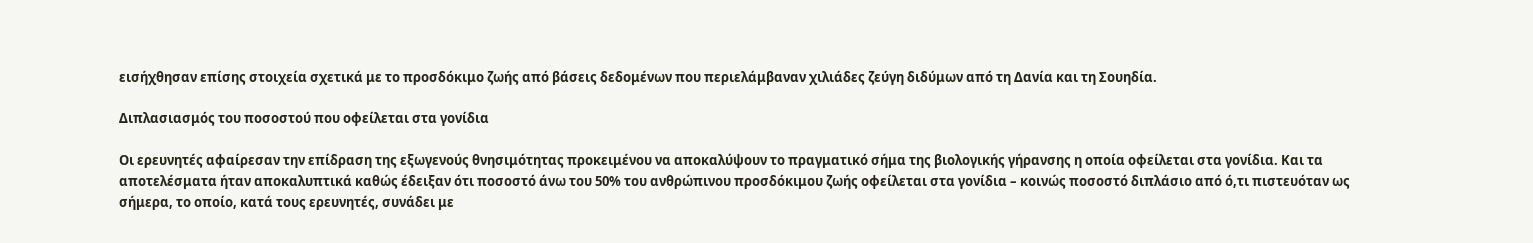εισήχθησαν επίσης στοιχεία σχετικά με το προσδόκιμο ζωής από βάσεις δεδομένων που περιελάμβαναν χιλιάδες ζεύγη διδύμων από τη Δανία και τη Σουηδία.

Διπλασιασμός του ποσοστού που οφείλεται στα γονίδια

Οι ερευνητές αφαίρεσαν την επίδραση της εξωγενούς θνησιμότητας προκειμένου να αποκαλύψουν το πραγματικό σήμα της βιολογικής γήρανσης η οποία οφείλεται στα γονίδια. Και τα αποτελέσματα ήταν αποκαλυπτικά καθώς έδειξαν ότι ποσοστό άνω του 50% του ανθρώπινου προσδόκιμου ζωής οφείλεται στα γονίδια – κοινώς ποσοστό διπλάσιο από ό,τι πιστευόταν ως σήμερα, το οποίο, κατά τους ερευνητές, συνάδει με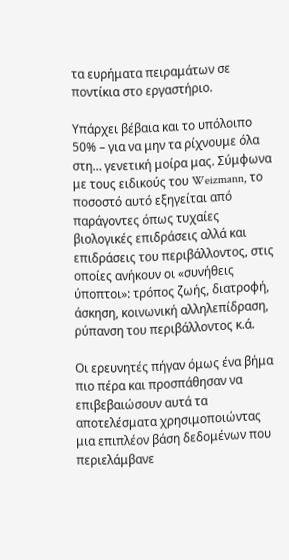τα ευρήματα πειραμάτων σε ποντίκια στο εργαστήριο.

Υπάρχει βέβαια και το υπόλοιπο 50% – για να μην τα ρίχνουμε όλα στη… γενετική μοίρα μας. Σύμφωνα με τους ειδικούς του Weizmann, το ποσοστό αυτό εξηγείται από παράγοντες όπως τυχαίες βιολογικές επιδράσεις αλλά και επιδράσεις του περιβάλλοντος, στις οποίες ανήκουν οι «συνήθεις ύποπτοι»: τρόπος ζωής, διατροφή, άσκηση, κοινωνική αλληλεπίδραση, ρύπανση του περιβάλλοντος κ.ά.

Οι ερευνητές πήγαν όμως ένα βήμα πιο πέρα και προσπάθησαν να επιβεβαιώσουν αυτά τα αποτελέσματα χρησιμοποιώντας μια επιπλέον βάση δεδομένων που περιελάμβανε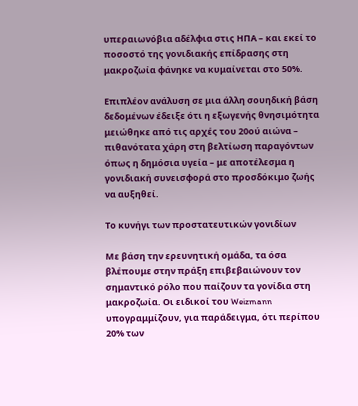υπεραιωνόβια αδέλφια στις ΗΠΑ – και εκεί το ποσοστό της γονιδιακής επίδρασης στη μακροζωία φάνηκε να κυμαίνεται στο 50%.

Επιπλέον ανάλυση σε μια άλλη σουηδική βάση δεδομένων έδειξε ότι η εξωγενής θνησιμότητα μειώθηκε από τις αρχές του 20ού αιώνα – πιθανότατα χάρη στη βελτίωση παραγόντων όπως η δημόσια υγεία – με αποτέλεσμα η γονιδιακή συνεισφορά στο προσδόκιμο ζωής να αυξηθεί.

Το κυνήγι των προστατευτικών γονιδίων

Με βάση την ερευνητική ομάδα, τα όσα βλέπουμε στην πράξη επιβεβαιώνουν τον σημαντικό ρόλο που παίζουν τα γονίδια στη μακροζωία. Οι ειδικοί του Weizmann υπογραμμίζουν, για παράδειγμα, ότι περίπου 20% των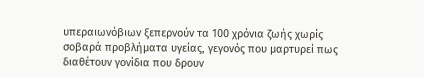υπεραιωνόβιων ξεπερνούν τα 100 χρόνια ζωής χωρίς σοβαρά προβλήματα υγείας, γεγονός που μαρτυρεί πως διαθέτουν γονίδια που δρουν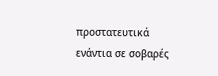προστατευτικά ενάντια σε σοβαρές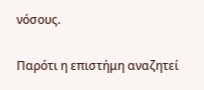νόσους.

Παρότι η επιστήμη αναζητεί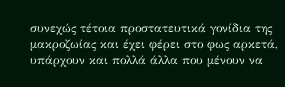συνεχώς τέτοια προστατευτικά γονίδια της μακροζωίας και έχει φέρει στο φως αρκετά, υπάρχουν και πολλά άλλα που μένουν να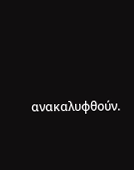ανακαλυφθούν.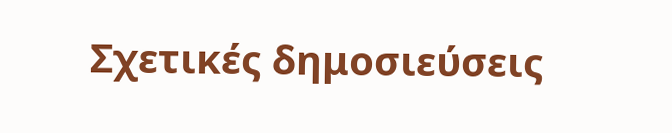Σχετικές δημοσιεύσεις